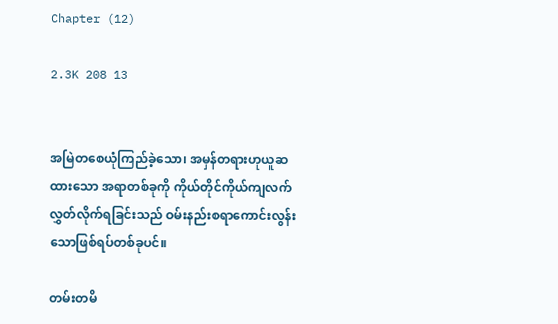Chapter (12)

2.3K 208 13


အမြဲတစေယုံကြည်ခဲ့သော၊ အမှန်တရားဟုယူဆထားသော အရာတစ်ခုကို ကိုယ်တိုင်ကိုယ်ကျလက်လွှတ်လိုက်ရခြင်းသည် ဝမ်းနည်းစရာကောင်းလွန်းသောဖြစ်ရပ်တစ်ခုပင်။

တမ်းတမိ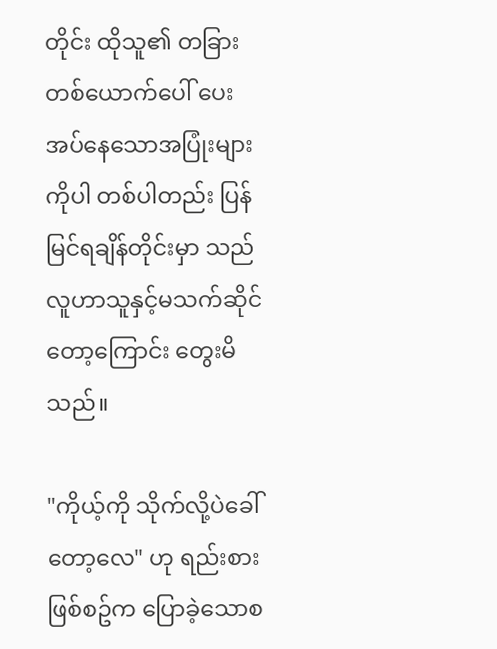တိုင်း ထိုသူ၏ တခြားတစ်ယောက်ပေါ် ပေးအပ်နေသောအပြုံးများကိုပါ တစ်ပါတည်း ပြန်မြင်ရချိန်တိုင်းမှာ သည်လူဟာသူနှင့်မသက်ဆိုင်တော့ကြောင်း တွေးမိသည်။

"ကိုယ့်ကို သိုက်လို့ပဲခေါ်တော့လေ" ဟု ရည်းစားဖြစ်စဥ်က ပြောခဲ့သောစ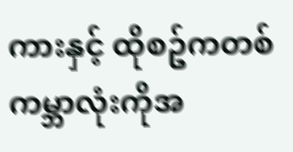ကားနှင့် ထိုစဥ်ကတစ်ကမ္ဘာလုံးကိုအ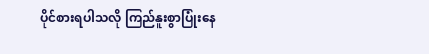ပိုင်စားရပါသလို ကြည်နူးစွာပြုံးနေ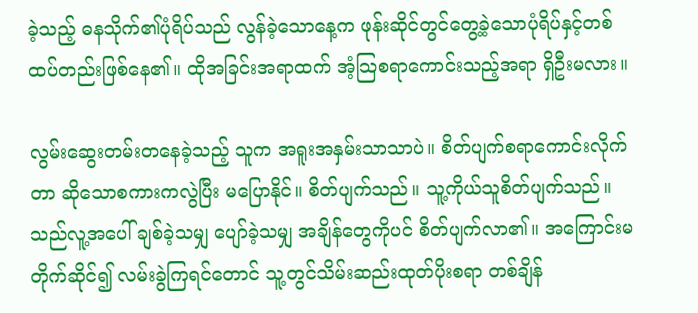ခဲ့သည့် ဓနသိုက်၏ပုံရိပ်သည် လွန်ခဲ့သောနေ့က ဖုန်းဆိုင်တွင်တွေ့ခဲ့သောပုံရိပ်နှင့်တစ်ထပ်တည်းဖြစ်နေ၏။ ထိုအခြင်းအရာထက် အံ့သြစရာကောင်းသည့်အရာ ရှိဦးမလား။

လွမ်းဆွေးတမ်းတနေခဲ့သည့် သူက အရူးအနှမ်းသာသာပဲ။ စိတ်ပျက်စရာကောင်းလိုက်တာ ဆိုသောစကားကလွဲပြီး မပြောနိုင်။ စိတ်ပျက်သည်။ သူ့ကိုယ်သူစိတ်ပျက်သည်။ သည်လူ့အပေါ် ချစ်ခဲ့သမျှ ပျော်ခဲ့သမျှ အချိန်တွေကိုပင် စိတ်ပျက်လာ၏။ အကြောင်းမတိုက်ဆိုင်၍ လမ်းခွဲကြရင်တောင် သူ့တွင်သိမ်းဆည်းထုတ်ပိုးစရာ တစ်ချိန်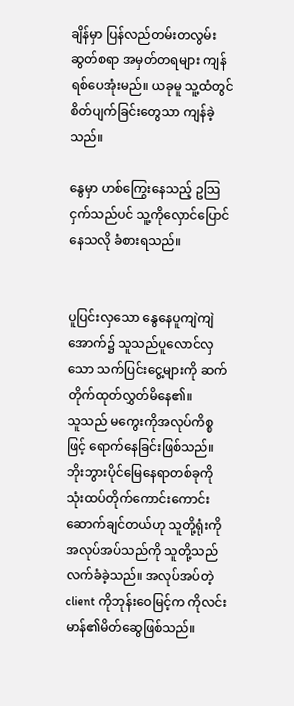ချိန်မှာ ပြန်လည်တမ်းတလွမ်းဆွတ်စရာ အမှတ်တရများ ကျန်ရစ်ပေအုံးမည်။ ယခုမူ သူ့ထံတွင်စိတ်ပျက်ခြင်းတွေသာ ကျန်ခဲ့သည်။

နွေမှာ ဟစ်ကြွေးနေသည့် ဥသြငှက်သည်ပင် သူ့ကိုလှောင်ပြောင်နေသလို ခံစားရသည်။


ပူပြင်းလှသော နွေနေပူကျဲကျဲအောက်၌ သူသည်ပူလောင်လှသော သက်ပြင်းငွေ့များကို ဆက်တိုက်ထုတ်လွှတ်မိနေ၏။
သူသည် မကွေးကိုအလုပ်ကိစ္စဖြင့် ရောက်နေခြင်းဖြစ်သည်။ ဘိုးဘွားပိုင်မြေနေရာတစ်ခုကို သုံးထပ်တိုက်ကောင်းကောင်းဆောက်ချင်တယ်ဟု သူတို့ရုံးကိုအလုပ်အပ်သည်ကို သူတို့သည်လက်ခံခဲ့သည်။ အလုပ်အပ်တဲ့ client ကိုဘုန်းဝေမြင့်က ကိုလင်းမာန်၏မိတ်ဆွေဖြစ်သည်။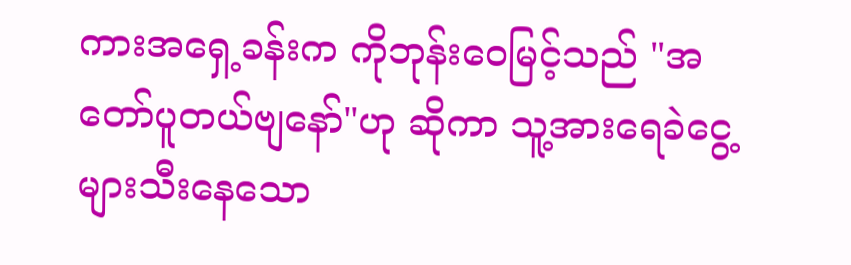ကားအရှေ့ခန်းက ကိုဘုန်းဝေမြင့်သည် "အတော်ပူတယ်ဗျနော်"ဟု ဆိုကာ သူ့အားရေခဲငွေ့များသီးနေသော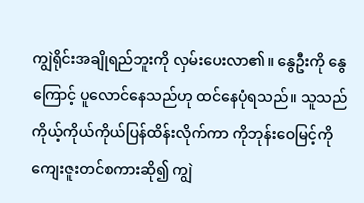ကျွဲရိုင်းအချိုရည်ဘူးကို လှမ်းပေးလာ၏။ နွေဦးကို နွေကြောင့် ပူလောင်နေသည်ဟု ထင်နေပုံရသည်။ သူသည် ကိုယ့်ကိုယ်ကိုယ်ပြန်ထိန်းလိုက်ကာ ကိုဘုန်းဝေမြင့်ကို ကျေးဇူးတင်စကားဆို၍ ကျွဲ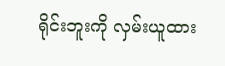ရိုင်းဘူးကို လှမ်းယူထား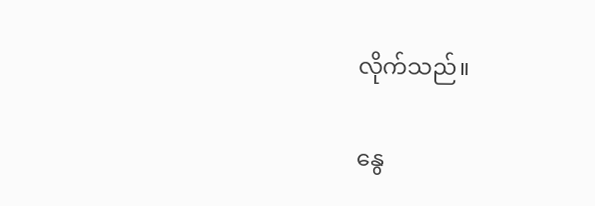လိုက်သည်။

နွေ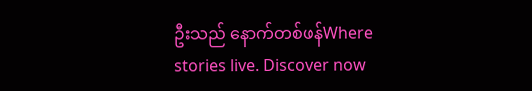ဦးသည် နောက်တစ်ဖန်Where stories live. Discover now